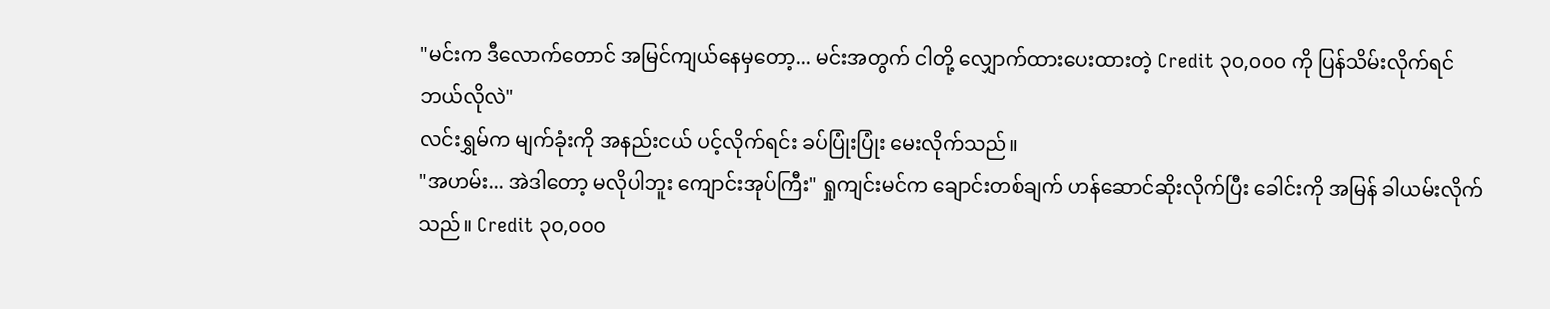"မင်းက ဒီလောက်တောင် အမြင်ကျယ်နေမှတော့... မင်းအတွက် ငါတို့ လျှောက်ထားပေးထားတဲ့ Credit ၃၀,၀၀၀ ကို ပြန်သိမ်းလိုက်ရင် ဘယ်လိုလဲ"
လင်းရွှမ်က မျက်ခုံးကို အနည်းငယ် ပင့်လိုက်ရင်း ခပ်ပြုံးပြုံး မေးလိုက်သည်။
"အဟမ်း... အဲဒါတော့ မလိုပါဘူး ကျောင်းအုပ်ကြီး" ရှုကျင်းမင်က ချောင်းတစ်ချက် ဟန်ဆောင်ဆိုးလိုက်ပြီး ခေါင်းကို အမြန် ခါယမ်းလိုက်သည်။ Credit ၃၀,၀၀၀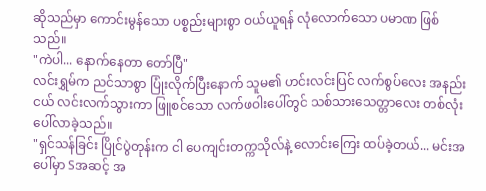ဆိုသည်မှာ ကောင်းမွန်သော ပစ္စည်းများစွာ ဝယ်ယူရန် လုံလောက်သော ပမာဏ ဖြစ်သည်။
"ကဲပါ... နောက်နေတာ တော်ပြီ"
လင်းရွှမ်က ညင်သာစွာ ပြုံးလိုက်ပြီးနောက် သူမ၏ ဟင်းလင်းပြင် လက်စွပ်လေး အနည်းငယ် လင်းလက်သွားကာ ဖြူစင်သော လက်ဖဝါးပေါ်တွင် သစ်သားသေတ္တာလေး တစ်လုံး ပေါ်လာခဲ့သည်။
"ရှင်သန်ခြင်း ပြိုင်ပွဲတုန်းက ငါ ပေကျင်းတက္ကသိုလ်နဲ့ လောင်းကြေး ထပ်ခဲ့တယ်... မင်းအပေါ်မှာ Sအဆင့် အ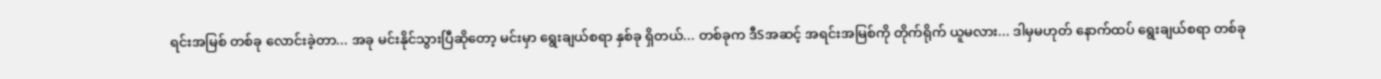ရင်းအမြစ် တစ်ခု လောင်းခဲ့တာ... အခု မင်းနိုင်သွားပြီဆိုတော့ မင်းမှာ ရွေးချယ်စရာ နှစ်ခု ရှိတယ်... တစ်ခုက ဒီSအဆင့် အရင်းအမြစ်ကို တိုက်ရိုက် ယူမလား... ဒါမှမဟုတ် နောက်ထပ် ရွေးချယ်စရာ တစ်ခု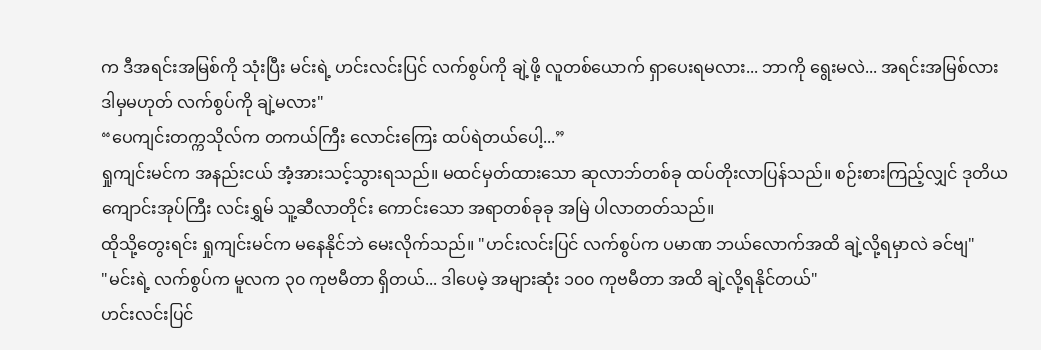က ဒီအရင်းအမြစ်ကို သုံးပြီး မင်းရဲ့ ဟင်းလင်းပြင် လက်စွပ်ကို ချဲ့ဖို့ လူတစ်ယောက် ရှာပေးရမလား... ဘာကို ရွေးမလဲ... အရင်းအမြစ်လား ဒါမှမဟုတ် လက်စွပ်ကို ချဲ့မလား"
“ပေကျင်းတက္ကသိုလ်က တကယ်ကြီး လောင်းကြေး ထပ်ရဲတယ်ပေါ့...”
ရှုကျင်းမင်က အနည်းငယ် အံ့အားသင့်သွားရသည်။ မထင်မှတ်ထားသော ဆုလာဘ်တစ်ခု ထပ်တိုးလာပြန်သည်။ စဉ်းစားကြည့်လျှင် ဒုတိယကျောင်းအုပ်ကြီး လင်းရွှမ် သူ့ဆီလာတိုင်း ကောင်းသော အရာတစ်ခုခု အမြဲ ပါလာတတ်သည်။
ထိုသို့တွေးရင်း ရှုကျင်းမင်က မနေနိုင်ဘဲ မေးလိုက်သည်။ "ဟင်းလင်းပြင် လက်စွပ်က ပမာဏ ဘယ်လောက်အထိ ချဲ့လို့ရမှာလဲ ခင်ဗျ"
"မင်းရဲ့ လက်စွပ်က မူလက ၃၀ ကုဗမီတာ ရှိတယ်... ဒါပေမဲ့ အများဆုံး ၁၀၀ ကုဗမီတာ အထိ ချဲ့လို့ရနိုင်တယ်"
ဟင်းလင်းပြင်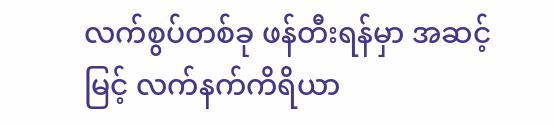လက်စွပ်တစ်ခု ဖန်တီးရန်မှာ အဆင့်မြင့် လက်နက်ကိရိယာ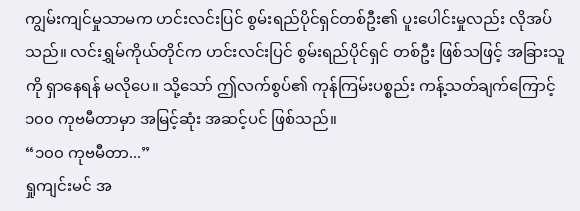ကျွမ်းကျင်မှုသာမက ဟင်းလင်းပြင် စွမ်းရည်ပိုင်ရှင်တစ်ဦး၏ ပူးပေါင်းမှုလည်း လိုအပ်သည်။ လင်းရွှမ်ကိုယ်တိုင်က ဟင်းလင်းပြင် စွမ်းရည်ပိုင်ရှင် တစ်ဦး ဖြစ်သဖြင့် အခြားသူကို ရှာနေရန် မလိုပေ။ သို့သော် ဤလက်စွပ်၏ ကုန်ကြမ်းပစ္စည်း ကန့်သတ်ချက်ကြောင့် ၁၀၀ ကုဗမီတာမှာ အမြင့်ဆုံး အဆင့်ပင် ဖြစ်သည်။
“၁၀၀ ကုဗမီတာ...”
ရှုကျင်းမင် အ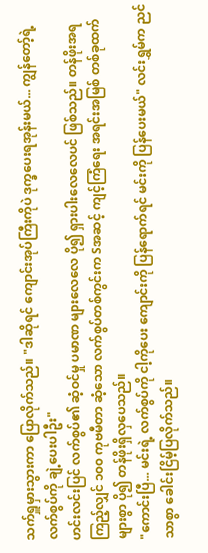သက်ရှူမှားသွားကာ ပြောလိုက်သည်။ "ဒါဆိုရင် ကျောင်းအုပ်ကြီးကိုပဲ ဒုက္ခပေးရအုန်းမယ်... ကျွန်တော့်ရဲ့ လက်စွပ်ကို ချဲ့ပေးပါဦး"
ဟင်းလင်းပြင် လက်စွပ်၏ ဆံ့ဝင်မှု ပမာဏ များလေလေ ပို၍ ရှားပါးလေလေပင် ဖြစ်သည်။ တန်ဖိုးအရ ကြည့်လျှင် ၁၀၀ ကုဗမီတာ ဆံ့သော လက်စွပ်တစ်ကွင်းက Sအဆင့် ကျင့်ကြံရေး အရင်းအမြစ် တစ်ခုထက် များစွာ ပို၍ တန်ဖိုးရှိလှပေသည်။
"ကောင်းပြီ... မင်းရဲ့ လက်စွပ်ကို ငါ့ကိုပေး ကျောင်းကို ပြန်ရောက်ရင် မင်းကို ပြန်ပေးမယ်" လင်းရွှမ်က ညင်သာစွာ ခေါင်းငြိမ့်ပြလိုက်သည်။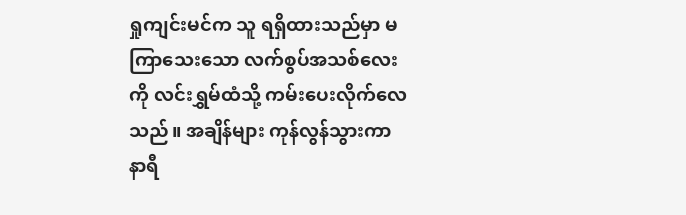ရှုကျင်းမင်က သူ ရရှိထားသည်မှာ မကြာသေးသော လက်စွပ်အသစ်လေးကို လင်းရွှမ်ထံသို့ ကမ်းပေးလိုက်လေသည်။ အချိန်များ ကုန်လွန်သွားကာ နာရီ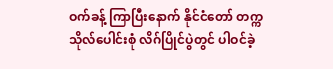ဝက်ခန့် ကြာပြီးနောက် နိုင်ငံတော် တက္ကသိုလ်ပေါင်းစုံ လိဂ်ပြိုင်ပွဲတွင် ပါဝင်ခဲ့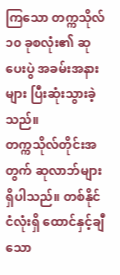ကြသော တက္ကသိုလ် ၁၀ ခုစလုံး၏ ဆုပေးပွဲ အခမ်းအနားများ ပြီးဆုံးသွားခဲ့သည်။
တက္ကသိုလ်တိုင်းအတွက် ဆုလာဘ်များ ရှိပါသည်။ တစ်နိုင်ငံလုံးရှိ ထောင်နှင့်ချီသော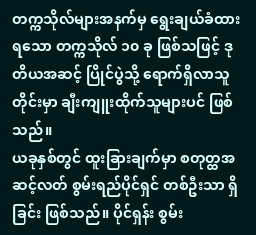တက္ကသိုလ်များအနက်မှ ရွေးချယ်ခံထားရသော တက္ကသိုလ် ၁၀ ခု ဖြစ်သဖြင့် ဒုတိယအဆင့် ပြိုင်ပွဲသို့ ရောက်ရှိလာသူတိုင်းမှာ ချီးကျူးထိုက်သူများပင် ဖြစ်သည်။
ယခုနှစ်တွင် ထူးခြားချက်မှာ စတုတ္ထအဆင့်လတ် စွမ်းရည်ပိုင်ရှင် တစ်ဦးသာ ရှိခြင်း ဖြစ်သည်။ ပိုင်ရှန်း စွမ်း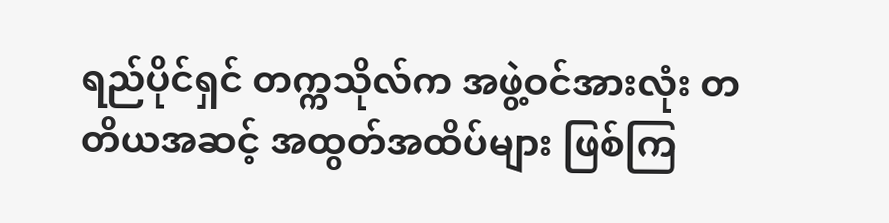ရည်ပိုင်ရှင် တက္ကသိုလ်က အဖွဲ့ဝင်အားလုံး တတိယအဆင့် အထွတ်အထိပ်များ ဖြစ်ကြ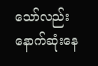သော်လည်း နောက်ဆုံးနေ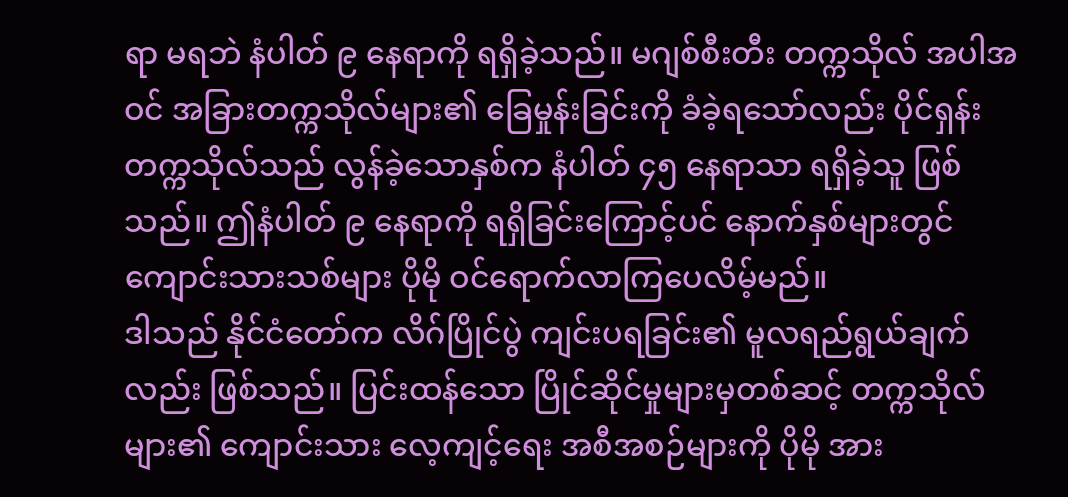ရာ မရဘဲ နံပါတ် ၉ နေရာကို ရရှိခဲ့သည်။ မဂျစ်စီးတီး တက္ကသိုလ် အပါအဝင် အခြားတက္ကသိုလ်များ၏ ခြေမှုန်းခြင်းကို ခံခဲ့ရသော်လည်း ပိုင်ရှန်း တက္ကသိုလ်သည် လွန်ခဲ့သောနှစ်က နံပါတ် ၄၅ နေရာသာ ရရှိခဲ့သူ ဖြစ်သည်။ ဤနံပါတ် ၉ နေရာကို ရရှိခြင်းကြောင့်ပင် နောက်နှစ်များတွင် ကျောင်းသားသစ်များ ပိုမို ဝင်ရောက်လာကြပေလိမ့်မည်။
ဒါသည် နိုင်ငံတော်က လိဂ်ပြိုင်ပွဲ ကျင်းပရခြင်း၏ မူလရည်ရွယ်ချက်လည်း ဖြစ်သည်။ ပြင်းထန်သော ပြိုင်ဆိုင်မှုများမှတစ်ဆင့် တက္ကသိုလ်များ၏ ကျောင်းသား လေ့ကျင့်ရေး အစီအစဉ်များကို ပိုမို အား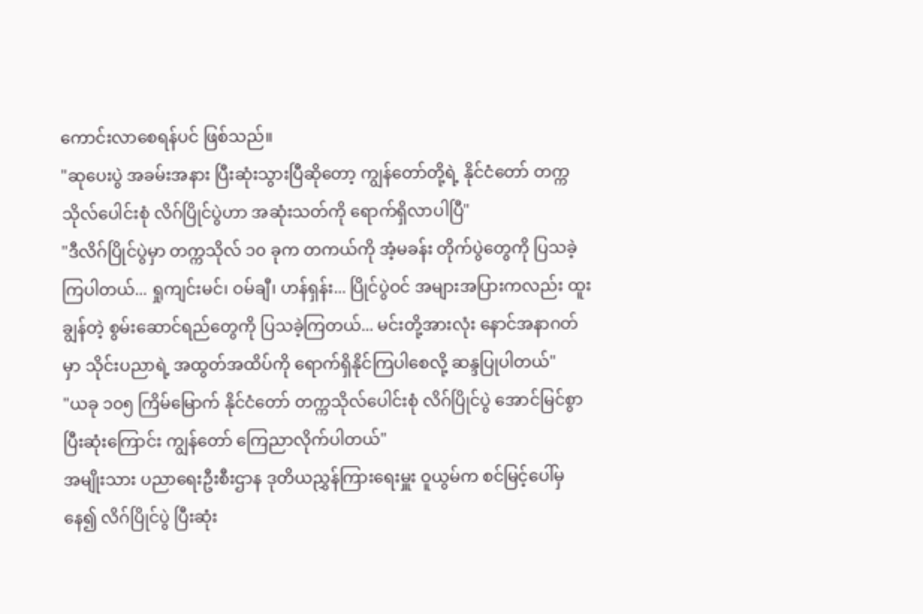ကောင်းလာစေရန်ပင် ဖြစ်သည်။
"ဆုပေးပွဲ အခမ်းအနား ပြီးဆုံးသွားပြီဆိုတော့ ကျွန်တော်တို့ရဲ့ နိုင်ငံတော် တက္ကသိုလ်ပေါင်းစုံ လိဂ်ပြိုင်ပွဲဟာ အဆုံးသတ်ကို ရောက်ရှိလာပါပြီ"
"ဒီလိဂ်ပြိုင်ပွဲမှာ တက္ကသိုလ် ၁၀ ခုက တကယ်ကို အံ့မခန်း တိုက်ပွဲတွေကို ပြသခဲ့ကြပါတယ်... ရှုကျင်းမင်၊ ဝမ်ချီ၊ ဟန်ရှန်း... ပြိုင်ပွဲဝင် အများအပြားကလည်း ထူးချွန်တဲ့ စွမ်းဆောင်ရည်တွေကို ပြသခဲ့ကြတယ်... မင်းတို့အားလုံး နောင်အနာဂတ်မှာ သိုင်းပညာရဲ့ အထွတ်အထိပ်ကို ရောက်ရှိနိုင်ကြပါစေလို့ ဆန္ဒပြုပါတယ်"
"ယခု ၁၀၅ ကြိမ်မြောက် နိုင်ငံတော် တက္ကသိုလ်ပေါင်းစုံ လိဂ်ပြိုင်ပွဲ အောင်မြင်စွာ ပြီးဆုံးကြောင်း ကျွန်တော် ကြေညာလိုက်ပါတယ်"
အမျိုးသား ပညာရေးဦးစီးဌာန ဒုတိယညွှန်ကြားရေးမှူး ဝူယွမ်က စင်မြင့်ပေါ်မှနေ၍ လိဂ်ပြိုင်ပွဲ ပြီးဆုံး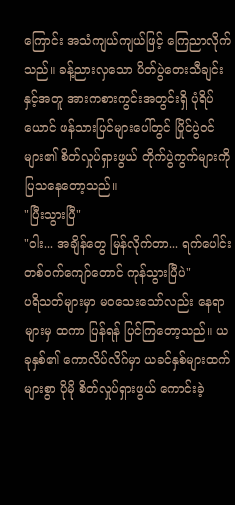ကြောင်း အသံကျယ်ကျယ်ဖြင့် ကြေညာလိုက်သည်။ ခန့်ညားလှသော ပိတ်ပွဲတေးသီချင်းနှင့်အတူ အားကစားကွင်းအတွင်းရှိ ပုံရိပ်ယောင် ဖန်သားပြင်များပေါ်တွင် ပြိုင်ပွဲဝင်များ၏ စိတ်လှုပ်ရှားဖွယ် တိုက်ပွဲကွက်များကို ပြသနေတော့သည်။
"ပြီးသွားပြီ"
"ဝါး... အချိန်တွေ မြန်လိုက်တာ... ရက်ပေါင်း တစ်ဝက်ကျော်တောင် ကုန်သွားပြီပဲ"
ပရိသတ်များမှာ မဝသေးသော်လည်း နေရာများမှ ထကာ ပြန်ရန် ပြင်ကြတော့သည်။ ယခုနှစ်၏ ကောလိပ်လိဂ်မှာ ယခင်နှစ်များထက် များစွာ ပိုမို စိတ်လှုပ်ရှားဖွယ် ကောင်းခဲ့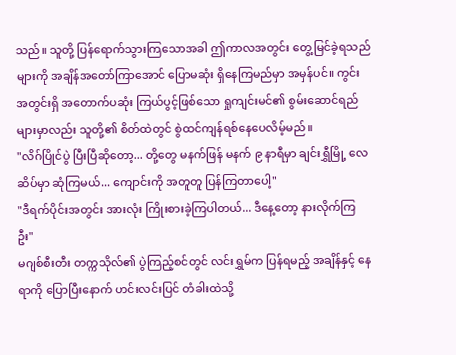သည်။ သူတို့ ပြန်ရောက်သွားကြသောအခါ ဤကာလအတွင်း တွေ့မြင်ခဲ့ရသည်များကို အချိန်အတော်ကြာအောင် ပြောမဆုံး ရှိနေကြမည်မှာ အမှန်ပင်။ ကွင်းအတွင်းရှိ အတောက်ပဆုံး ကြယ်ပွင့်ဖြစ်သော ရှုကျင်းမင်၏ စွမ်းဆောင်ရည်များမှာလည်း သူတို့၏ စိတ်ထဲတွင် စွဲထင်ကျန်ရစ်နေပေလိမ့်မည်။
"လိဂ်ပြိုင်ပွဲ ပြီးပြီဆိုတော့... တို့တွေ မနက်ဖြန် မနက် ၉ နာရီမှာ ချင်းရွှီမြို့ လေဆိပ်မှာ ဆုံကြမယ်... ကျောင်းကို အတူတူ ပြန်ကြတာပေါ့"
"ဒီရက်ပိုင်းအတွင်း အားလုံး ကြိုးစားခဲ့ကြပါတယ်... ဒီနေ့တော့ နားလိုက်ကြဦး"
မဂျစ်စီးတီး တက္ကသိုလ်၏ ပွဲကြည့်စင်တွင် လင်းရွှမ်က ပြန်ရမည့် အချိန်နှင့် နေရာကို ပြောပြီးနောက် ဟင်းလင်းပြင် တံခါးထဲသို့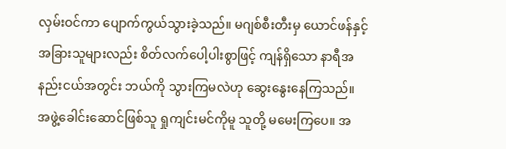လှမ်းဝင်ကာ ပျောက်ကွယ်သွားခဲ့သည်။ မဂျစ်စီးတီးမှ ယောင်ဖန်နှင့် အခြားသူများလည်း စိတ်လက်ပေါ့ပါးစွာဖြင့် ကျန်ရှိသော နာရီအနည်းငယ်အတွင်း ဘယ်ကို သွားကြမလဲဟု ဆွေးနွေးနေကြသည်။
အဖွဲ့ခေါင်းဆောင်ဖြစ်သူ ရှုကျင်းမင်ကိုမူ သူတို့ မမေးကြပေ။ အ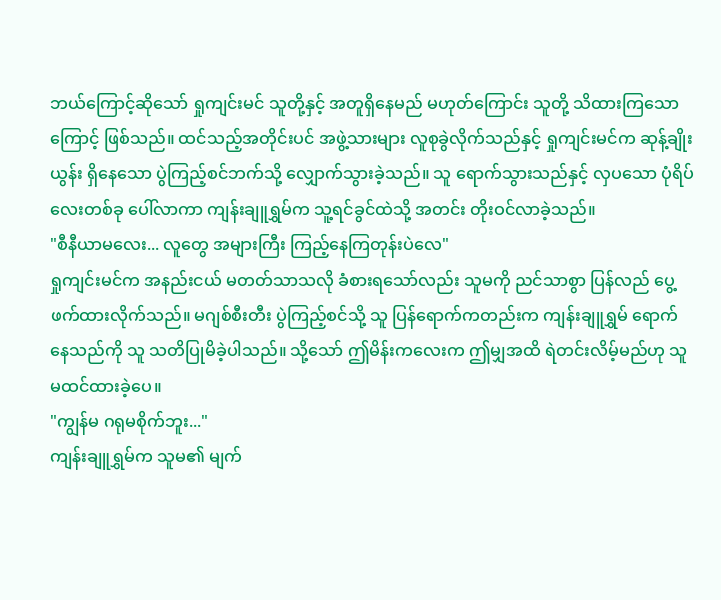ဘယ်ကြောင့်ဆိုသော် ရှုကျင်းမင် သူတို့နှင့် အတူရှိနေမည် မဟုတ်ကြောင်း သူတို့ သိထားကြသောကြောင့် ဖြစ်သည်။ ထင်သည့်အတိုင်းပင် အဖွဲ့သားများ လူစုခွဲလိုက်သည်နှင့် ရှုကျင်းမင်က ဆုန့်ချိုးယွန်း ရှိနေသော ပွဲကြည့်စင်ဘက်သို့ လျှောက်သွားခဲ့သည်။ သူ ရောက်သွားသည်နှင့် လှပသော ပုံရိပ်လေးတစ်ခု ပေါ်လာကာ ကျန်းချူရွှမ်က သူ့ရင်ခွင်ထဲသို့ အတင်း တိုးဝင်လာခဲ့သည်။
"စီနီယာမလေး... လူတွေ အများကြီး ကြည့်နေကြတုန်းပဲလေ"
ရှုကျင်းမင်က အနည်းငယ် မတတ်သာသလို ခံစားရသော်လည်း သူမကို ညင်သာစွာ ပြန်လည် ပွေ့ဖက်ထားလိုက်သည်။ မဂျစ်စီးတီး ပွဲကြည့်စင်သို့ သူ ပြန်ရောက်ကတည်းက ကျန်းချူရွှမ် ရောက်နေသည်ကို သူ သတိပြုမိခဲ့ပါသည်။ သို့သော် ဤမိန်းကလေးက ဤမျှအထိ ရဲတင်းလိမ့်မည်ဟု သူ မထင်ထားခဲ့ပေ။
"ကျွန်မ ဂရုမစိုက်ဘူး..."
ကျန်းချူရွှမ်က သူမ၏ မျက်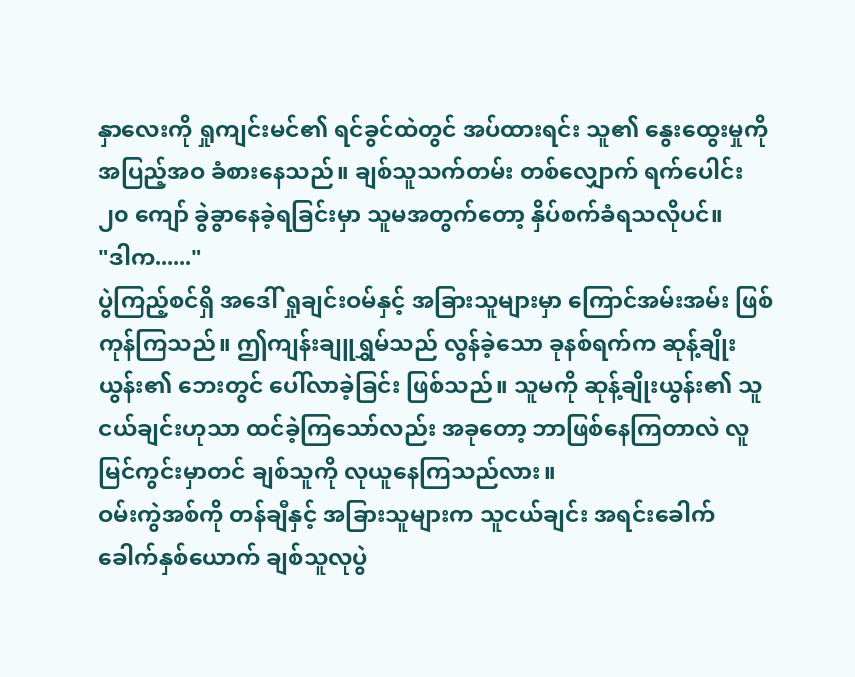နှာလေးကို ရှုကျင်းမင်၏ ရင်ခွင်ထဲတွင် အပ်ထားရင်း သူ၏ နွေးထွေးမှုကို အပြည့်အဝ ခံစားနေသည်။ ချစ်သူသက်တမ်း တစ်လျှောက် ရက်ပေါင်း ၂၀ ကျော် ခွဲခွာနေခဲ့ရခြင်းမှာ သူမအတွက်တော့ နှိပ်စက်ခံရသလိုပင်။
"ဒါက......"
ပွဲကြည့်စင်ရှိ အဒေါ် ရှုချင်းဝမ်နှင့် အခြားသူများမှာ ကြောင်အမ်းအမ်း ဖြစ်ကုန်ကြသည်။ ဤကျန်းချူရွှမ်သည် လွန်ခဲ့သော ခုနစ်ရက်က ဆုန့်ချိုးယွန်း၏ ဘေးတွင် ပေါ်လာခဲ့ခြင်း ဖြစ်သည်။ သူမကို ဆုန့်ချိုးယွန်း၏ သူငယ်ချင်းဟုသာ ထင်ခဲ့ကြသော်လည်း အခုတော့ ဘာဖြစ်နေကြတာလဲ လူမြင်ကွင်းမှာတင် ချစ်သူကို လုယူနေကြသည်လား။
ဝမ်းကွဲအစ်ကို တန်ချီနှင့် အခြားသူများက သူငယ်ချင်း အရင်းခေါက်ခေါက်နှစ်ယောက် ချစ်သူလုပွဲ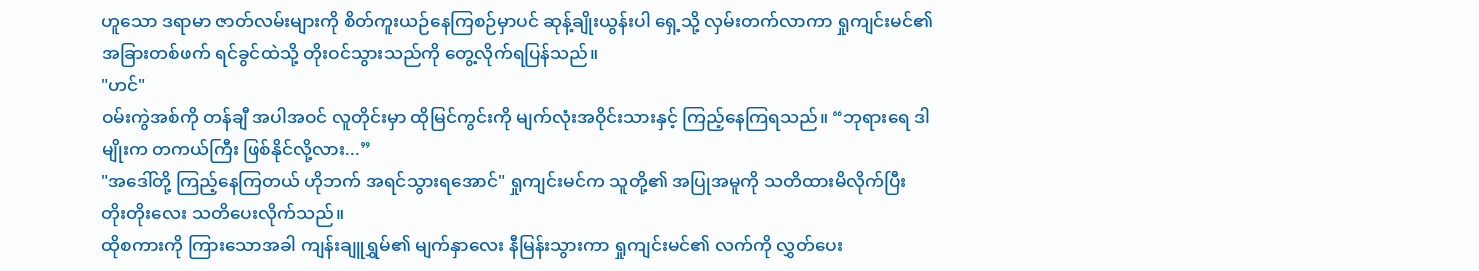ဟူသော ဒရာမာ ဇာတ်လမ်းများကို စိတ်ကူးယဉ်နေကြစဉ်မှာပင် ဆုန့်ချိုးယွန်းပါ ရှေ့သို့ လှမ်းတက်လာကာ ရှုကျင်းမင်၏ အခြားတစ်ဖက် ရင်ခွင်ထဲသို့ တိုးဝင်သွားသည်ကို တွေ့လိုက်ရပြန်သည်။
"ဟင်"
ဝမ်းကွဲအစ်ကို တန်ချီ အပါအဝင် လူတိုင်းမှာ ထိုမြင်ကွင်းကို မျက်လုံးအဝိုင်းသားနှင့် ကြည့်နေကြရသည်။ “ဘုရားရေ ဒါမျိုးက တကယ်ကြီး ဖြစ်နိုင်လို့လား...”
"အဒေါ်တို့ ကြည့်နေကြတယ် ဟိုဘက် အရင်သွားရအောင်" ရှုကျင်းမင်က သူတို့၏ အပြုအမူကို သတိထားမိလိုက်ပြီး တိုးတိုးလေး သတိပေးလိုက်သည်။
ထိုစကားကို ကြားသောအခါ ကျန်းချူရွှမ်၏ မျက်နှာလေး နီမြန်းသွားကာ ရှုကျင်းမင်၏ လက်ကို လွှတ်ပေး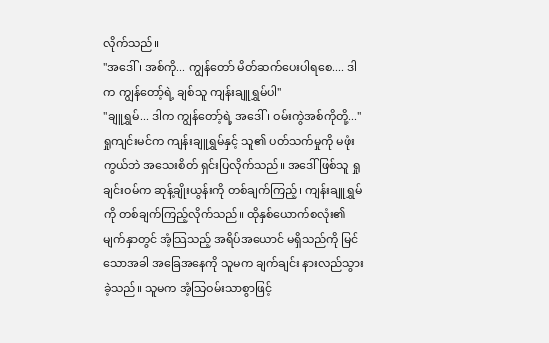လိုက်သည်။
"အဒေါ်၊ အစ်ကို... ကျွန်တော် မိတ်ဆက်ပေးပါရစေ.... ဒါက ကျွန်တော့်ရဲ့ ချစ်သူ ကျန်းချူရွှမ်ပါ"
"ချူရွှမ်... ဒါက ကျွန်တော့်ရဲ့ အဒေါ်၊ ဝမ်းကွဲအစ်ကိုတို့..."
ရှုကျင်းမင်က ကျန်းချူရွှမ်နှင့် သူ၏ ပတ်သက်မှုကို မဖုံးကွယ်ဘဲ အသေးစိတ် ရှင်းပြလိုက်သည်။ အဒေါ်ဖြစ်သူ ရှုချင်းဝမ်က ဆုန့်ချိုးယွန်းကို တစ်ချက်ကြည့်၊ ကျန်းချူရွှမ်ကို တစ်ချက်ကြည့်လိုက်သည်။ ထိုနှစ်ယောက်စလုံး၏ မျက်နှာတွင် အံ့သြသည့် အရိပ်အယောင် မရှိသည်ကို မြင်သောအခါ အခြေအနေကို သူမက ချက်ချင်း နားလည်သွားခဲ့သည်။ သူမက အံ့သြဝမ်းသာစွာဖြင့်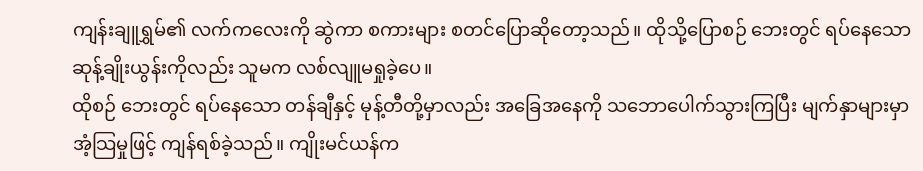ကျန်းချူရွှမ်၏ လက်ကလေးကို ဆွဲကာ စကားများ စတင်ပြောဆိုတော့သည်။ ထိုသို့ပြောစဉ် ဘေးတွင် ရပ်နေသော ဆုန့်ချိုးယွန်းကိုလည်း သူမက လစ်လျူမရှုခဲ့ပေ။
ထိုစဉ် ဘေးတွင် ရပ်နေသော တန်ချီနှင့် မုန့်တီတို့မှာလည်း အခြေအနေကို သဘောပေါက်သွားကြပြီး မျက်နှာများမှာ အံ့သြမှုဖြင့် ကျန်ရစ်ခဲ့သည်။ ကျိုးမင်ယန်က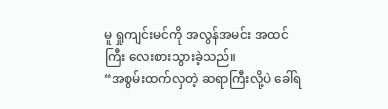မူ ရှုကျင်းမင်ကို အလွန်အမင်း အထင်ကြီး လေးစားသွားခဲ့သည်။
“အစွမ်းထက်လှတဲ့ ဆရာကြီးလို့ပဲ ခေါ်ရ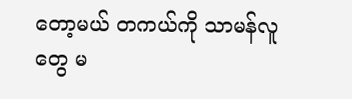တော့မယ် တကယ်ကို သာမန်လူတွေ မ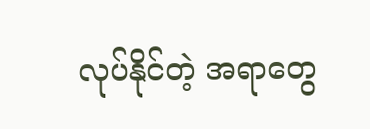လုပ်နိုင်တဲ့ အရာတွေ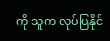ကို သူက လုပ်ပြနိုင်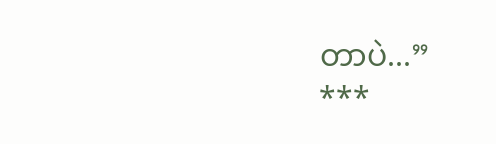တာပဲ...”
***